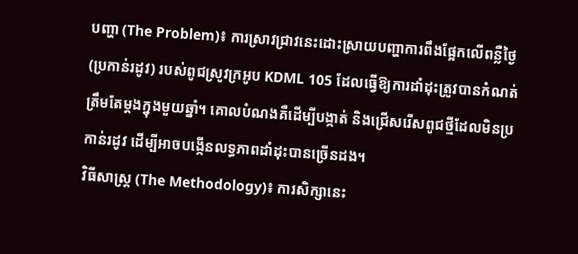បញ្ហា (The Problem)៖ ការស្រាវជ្រាវនេះដោះស្រាយបញ្ហាការពឹងផ្អែកលើពន្លឺថ្ងៃ (ប្រកាន់រដូវ) របស់ពូជស្រូវក្រអូប KDML 105 ដែលធ្វើឱ្យការដាំដុះត្រូវបានកំណត់ត្រឹមតែម្តងក្នុងមួយឆ្នាំ។ គោលបំណងគឺដើម្បីបង្កាត់ និងជ្រើសរើសពូជថ្មីដែលមិនប្រកាន់រដូវ ដើម្បីអាចបង្កើនលទ្ធភាពដាំដុះបានច្រើនដង។
វិធីសាស្ត្រ (The Methodology)៖ ការសិក្សានេះ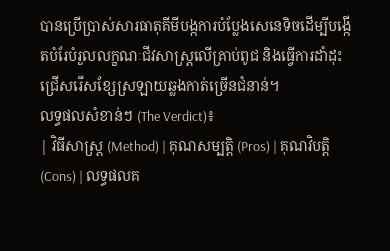បានប្រើប្រាស់សារធាតុគីមីបង្កការបំប្លែងសេនេទិចដើម្បីបង្កើតបំរែបំរួលលក្ខណៈជីវសាស្ត្រលើគ្រាប់ពូជ និងធ្វើការដាំដុះជ្រើសរើសខ្សែស្រឡាយឆ្លងកាត់ច្រើនជំនាន់។
លទ្ធផលសំខាន់ៗ (The Verdict)៖
| វិធីសាស្ត្រ (Method) | គុណសម្បត្តិ (Pros) | គុណវិបត្តិ (Cons) | លទ្ធផលគ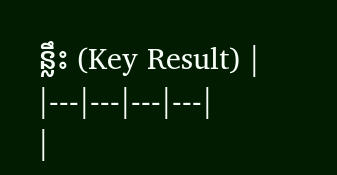ន្លឹះ (Key Result) |
|---|---|---|---|
|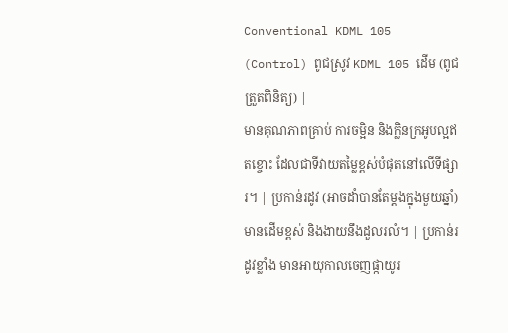Conventional KDML 105 (Control) ពូជស្រូវ KDML 105 ដើម (ពូជត្រួតពិនិត្យ) |
មានគុណភាពគ្រាប់ ការចម្អិន និងក្លិនក្រអូបល្អឥតខ្ចោះ ដែលជាទីវាយតម្លៃខ្ពស់បំផុតនៅលើទីផ្សារ។ | ប្រកាន់រដូវ (អាចដាំបានតែម្តងក្នុងមួយឆ្នាំ) មានដើមខ្ពស់ និងងាយនឹងដួលរលំ។ | ប្រកាន់រដូវខ្លាំង មានអាយុកាលចេញផ្កាយូរ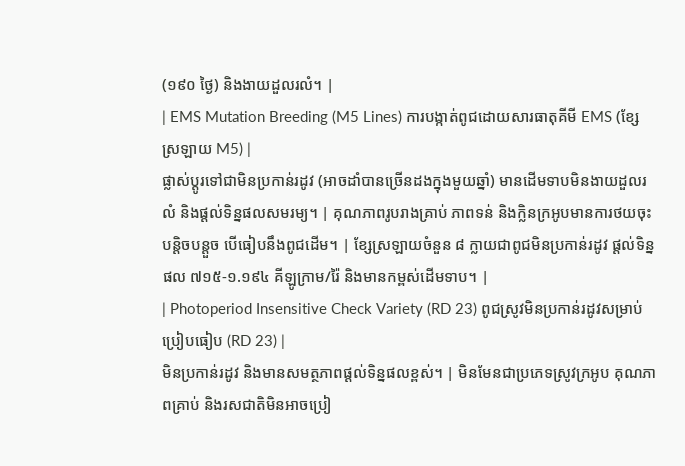(១៩០ ថ្ងៃ) និងងាយដួលរលំ។ |
| EMS Mutation Breeding (M5 Lines) ការបង្កាត់ពូជដោយសារធាតុគីមី EMS (ខ្សែស្រឡាយ M5) |
ផ្លាស់ប្តូរទៅជាមិនប្រកាន់រដូវ (អាចដាំបានច្រើនដងក្នុងមួយឆ្នាំ) មានដើមទាបមិនងាយដួលរលំ និងផ្តល់ទិន្នផលសមរម្យ។ | គុណភាពរូបរាងគ្រាប់ ភាពទន់ និងក្លិនក្រអូបមានការថយចុះបន្តិចបន្តួច បើធៀបនឹងពូជដើម។ | ខ្សែស្រឡាយចំនួន ៨ ក្លាយជាពូជមិនប្រកាន់រដូវ ផ្តល់ទិន្នផល ៧១៥-១.១៩៤ គីឡូក្រាម/រ៉ៃ និងមានកម្ពស់ដើមទាប។ |
| Photoperiod Insensitive Check Variety (RD 23) ពូជស្រូវមិនប្រកាន់រដូវសម្រាប់ប្រៀបធៀប (RD 23) |
មិនប្រកាន់រដូវ និងមានសមត្ថភាពផ្តល់ទិន្នផលខ្ពស់។ | មិនមែនជាប្រភេទស្រូវក្រអូប គុណភាពគ្រាប់ និងរសជាតិមិនអាចប្រៀ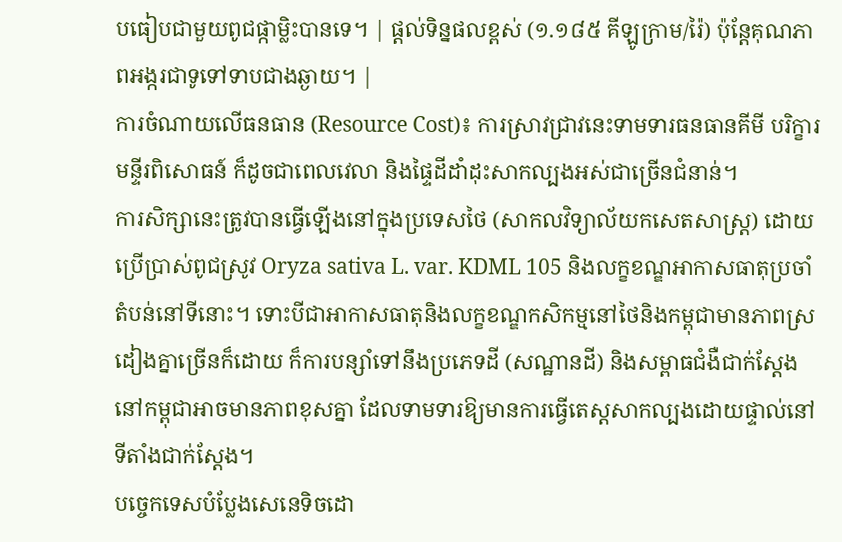បធៀបជាមួយពូជផ្កាម្លិះបានទេ។ | ផ្តល់ទិន្នផលខ្ពស់ (១.១៨៥ គីឡូក្រាម/រ៉ៃ) ប៉ុន្តែគុណភាពអង្ករជាទូទៅទាបជាងឆ្ងាយ។ |
ការចំណាយលើធនធាន (Resource Cost)៖ ការស្រាវជ្រាវនេះទាមទារធនធានគីមី បរិក្ខារមន្ទីរពិសោធន៍ ក៏ដូចជាពេលវេលា និងផ្ទៃដីដាំដុះសាកល្បងអស់ជាច្រើនជំនាន់។
ការសិក្សានេះត្រូវបានធ្វើឡើងនៅក្នុងប្រទេសថៃ (សាកលវិទ្យាល័យកសេតសាស្ត្រ) ដោយប្រើប្រាស់ពូជស្រូវ Oryza sativa L. var. KDML 105 និងលក្ខខណ្ឌអាកាសធាតុប្រចាំតំបន់នៅទីនោះ។ ទោះបីជាអាកាសធាតុនិងលក្ខខណ្ឌកសិកម្មនៅថៃនិងកម្ពុជាមានភាពស្រដៀងគ្នាច្រើនក៏ដោយ ក៏ការបន្សាំទៅនឹងប្រភេទដី (សណ្ឋានដី) និងសម្ពាធជំងឺជាក់ស្តែងនៅកម្ពុជាអាចមានភាពខុសគ្នា ដែលទាមទារឱ្យមានការធ្វើតេស្តសាកល្បងដោយផ្ទាល់នៅទីតាំងជាក់ស្តែង។
បច្ចេកទេសបំប្លែងសេនេទិចដោ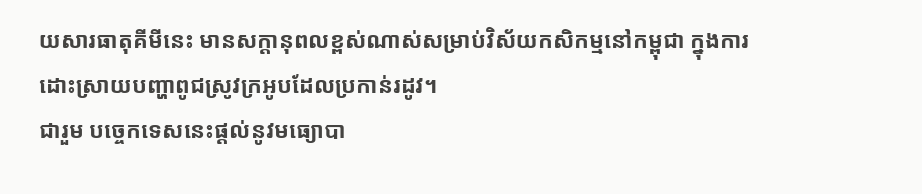យសារធាតុគីមីនេះ មានសក្តានុពលខ្ពស់ណាស់សម្រាប់វិស័យកសិកម្មនៅកម្ពុជា ក្នុងការដោះស្រាយបញ្ហាពូជស្រូវក្រអូបដែលប្រកាន់រដូវ។
ជារួម បច្ចេកទេសនេះផ្តល់នូវមធ្យោបា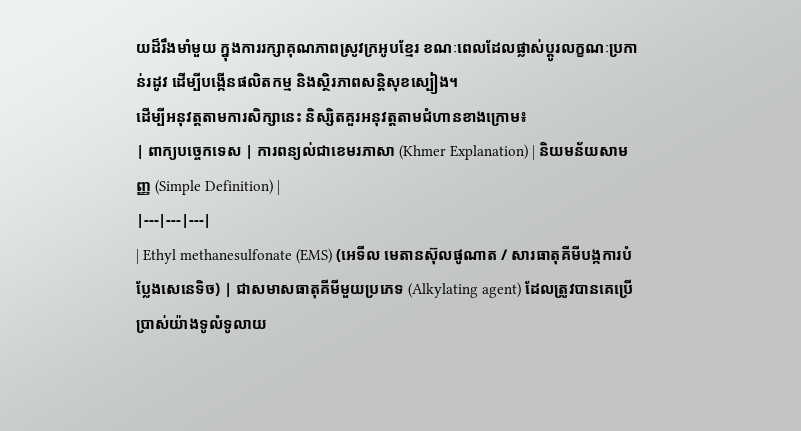យដ៏រឹងមាំមួយ ក្នុងការរក្សាគុណភាពស្រូវក្រអូបខ្មែរ ខណៈពេលដែលផ្លាស់ប្តូរលក្ខណៈប្រកាន់រដូវ ដើម្បីបង្កើនផលិតកម្ម និងស្ថិរភាពសន្តិសុខស្បៀង។
ដើម្បីអនុវត្តតាមការសិក្សានេះ និស្សិតគួរអនុវត្តតាមជំហានខាងក្រោម៖
| ពាក្យបច្ចេកទេស | ការពន្យល់ជាខេមរភាសា (Khmer Explanation) | និយមន័យសាមញ្ញ (Simple Definition) |
|---|---|---|
| Ethyl methanesulfonate (EMS) (អេទីល មេតានស៊ុលផូណាត / សារធាតុគីមីបង្កការបំប្លែងសេនេទិច) | ជាសមាសធាតុគីមីមួយប្រភេទ (Alkylating agent) ដែលត្រូវបានគេប្រើប្រាស់យ៉ាងទូលំទូលាយ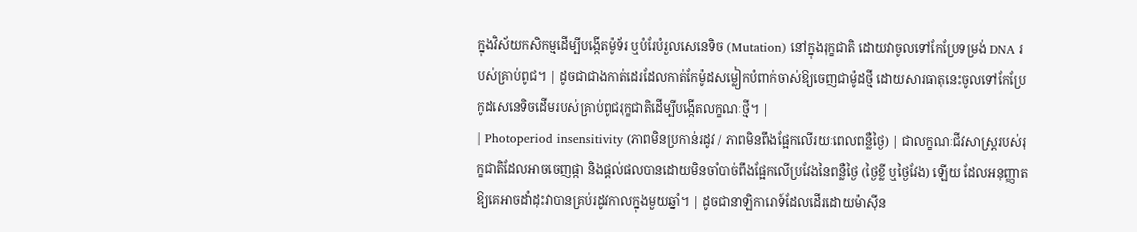ក្នុងវិស័យកសិកម្មដើម្បីបង្កើតម៉ូទ័រ ឬបំរែបំរួលសេនេទិច (Mutation) នៅក្នុងរុក្ខជាតិ ដោយវាចូលទៅកែប្រែទម្រង់ DNA របស់គ្រាប់ពូជ។ | ដូចជាជាងកាត់ដេរដែលកាត់កែម៉ូដសម្លៀកបំពាក់ចាស់ឱ្យចេញជាម៉ូដថ្មី ដោយសារធាតុនេះចូលទៅកែប្រែកូដសេនេទិចដើមរបស់គ្រាប់ពូជរុក្ខជាតិដើម្បីបង្កើតលក្ខណៈថ្មី។ |
| Photoperiod insensitivity (ភាពមិនប្រកាន់រដូវ / ភាពមិនពឹងផ្អែកលើរយៈពេលពន្លឺថ្ងៃ) | ជាលក្ខណៈជីវសាស្ត្ររបស់រុក្ខជាតិដែលអាចចេញផ្កា និងផ្តល់ផលបានដោយមិនចាំបាច់ពឹងផ្អែកលើប្រវែងនៃពន្លឺថ្ងៃ (ថ្ងៃខ្លី ឬថ្ងៃវែង) ឡើយ ដែលអនុញ្ញាតឱ្យគេអាចដាំដុះវាបានគ្រប់រដូវកាលក្នុងមួយឆ្នាំ។ | ដូចជានាឡិការោទ៍ដែលដើរដោយម៉ាស៊ីន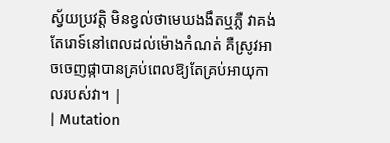ស្វ័យប្រវត្តិ មិនខ្វល់ថាមេឃងងឹតឬភ្លឺ វាគង់តែរោទ៍នៅពេលដល់ម៉ោងកំណត់ គឺស្រូវអាចចេញផ្កាបានគ្រប់ពេលឱ្យតែគ្រប់អាយុកាលរបស់វា។ |
| Mutation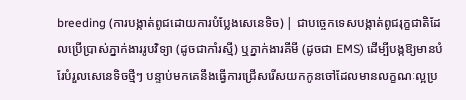breeding (ការបង្កាត់ពូជដោយការបំប្លែងសេនេទិច) | ជាបច្ចេកទេសបង្កាត់ពូជរុក្ខជាតិដែលប្រើប្រាស់ភ្នាក់ងាររូបវិទ្យា (ដូចជាកាំរស្មី) ឬភ្នាក់ងារគីមី (ដូចជា EMS) ដើម្បីបង្កឱ្យមានបំរែបំរួលសេនេទិចថ្មីៗ បន្ទាប់មកគេនឹងធ្វើការជ្រើសរើសយកកូនចៅដែលមានលក្ខណៈល្អប្រ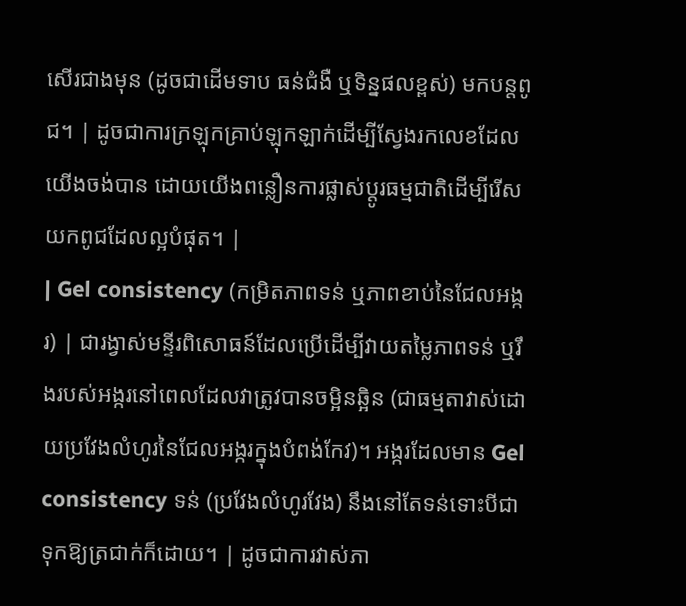សើរជាងមុន (ដូចជាដើមទាប ធន់ជំងឺ ឬទិន្នផលខ្ពស់) មកបន្តពូជ។ | ដូចជាការក្រឡុកគ្រាប់ឡុកឡាក់ដើម្បីស្វែងរកលេខដែលយើងចង់បាន ដោយយើងពន្លឿនការផ្លាស់ប្តូរធម្មជាតិដើម្បីរើសយកពូជដែលល្អបំផុត។ |
| Gel consistency (កម្រិតភាពទន់ ឬភាពខាប់នៃជែលអង្ករ) | ជារង្វាស់មន្ទីរពិសោធន៍ដែលប្រើដើម្បីវាយតម្លៃភាពទន់ ឬរឹងរបស់អង្ករនៅពេលដែលវាត្រូវបានចម្អិនឆ្អិន (ជាធម្មតាវាស់ដោយប្រវែងលំហូរនៃជែលអង្ករក្នុងបំពង់កែវ)។ អង្ករដែលមាន Gel consistency ទន់ (ប្រវែងលំហូរវែង) នឹងនៅតែទន់ទោះបីជាទុកឱ្យត្រជាក់ក៏ដោយ។ | ដូចជាការវាស់ភា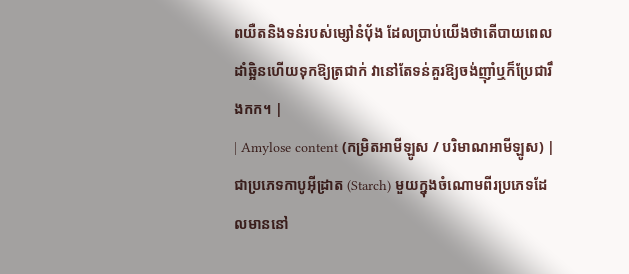ពយឺតនិងទន់របស់ម្សៅនំប៉័ង ដែលប្រាប់យើងថាតើបាយពេលដាំឆ្អិនហើយទុកឱ្យត្រជាក់ វានៅតែទន់គួរឱ្យចង់ញ៉ាំឬក៏ប្រែជារឹងកក។ |
| Amylose content (កម្រិតអាមីឡូស / បរិមាណអាមីឡូស) | ជាប្រភេទកាបូអ៊ីដ្រាត (Starch) មួយក្នុងចំណោមពីរប្រភេទដែលមាននៅ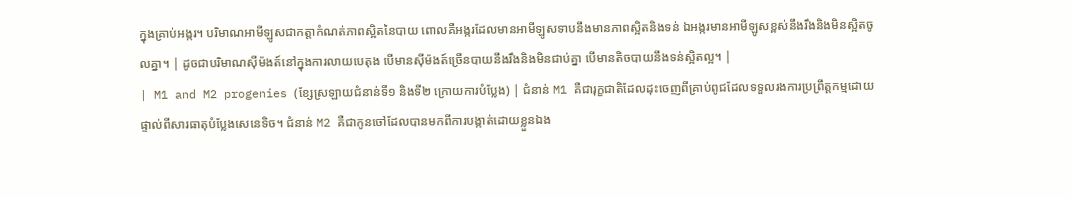ក្នុងគ្រាប់អង្ករ។ បរិមាណអាមីឡូសជាកត្តាកំណត់ភាពស្អិតនៃបាយ ពោលគឺអង្ករដែលមានអាមីឡូសទាបនឹងមានភាពស្អិតនិងទន់ ឯអង្ករមានអាមីឡូសខ្ពស់នឹងរឹងនិងមិនស្អិតចូលគ្នា។ | ដូចជាបរិមាណស៊ីម៉ងត៍នៅក្នុងការលាយបេតុង បើមានស៊ីម៉ងត៍ច្រើនបាយនឹងរឹងនិងមិនជាប់គ្នា បើមានតិចបាយនឹងទន់ស្អិតល្អ។ |
| M1 and M2 progenies (ខ្សែស្រឡាយជំនាន់ទី១ និងទី២ ក្រោយការបំប្លែង) | ជំនាន់ M1 គឺជារុក្ខជាតិដែលដុះចេញពីគ្រាប់ពូជដែលទទួលរងការប្រព្រឹត្តកម្មដោយផ្ទាល់ពីសារធាតុបំប្លែងសេនេទិច។ ជំនាន់ M2 គឺជាកូនចៅដែលបានមកពីការបង្កាត់ដោយខ្លួនឯង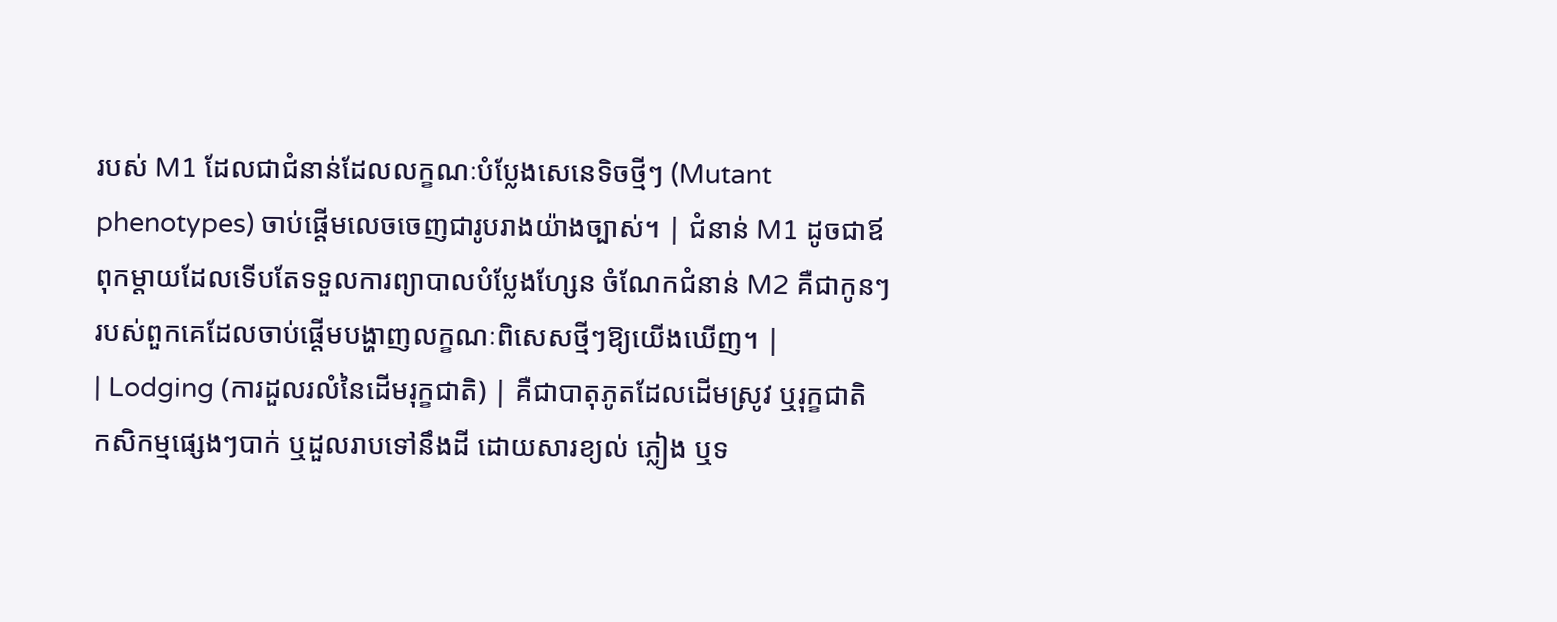របស់ M1 ដែលជាជំនាន់ដែលលក្ខណៈបំប្លែងសេនេទិចថ្មីៗ (Mutant phenotypes) ចាប់ផ្តើមលេចចេញជារូបរាងយ៉ាងច្បាស់។ | ជំនាន់ M1 ដូចជាឪពុកម្តាយដែលទើបតែទទួលការព្យាបាលបំប្លែងហ្សែន ចំណែកជំនាន់ M2 គឺជាកូនៗរបស់ពួកគេដែលចាប់ផ្តើមបង្ហាញលក្ខណៈពិសេសថ្មីៗឱ្យយើងឃើញ។ |
| Lodging (ការដួលរលំនៃដើមរុក្ខជាតិ) | គឺជាបាតុភូតដែលដើមស្រូវ ឬរុក្ខជាតិកសិកម្មផ្សេងៗបាក់ ឬដួលរាបទៅនឹងដី ដោយសារខ្យល់ ភ្លៀង ឬទ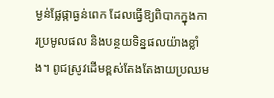ម្ងន់ផ្លែផ្កាធ្ងន់ពេក ដែលធ្វើឱ្យពិបាកក្នុងការប្រមូលផល និងបន្ថយទិន្នផលយ៉ាងខ្លាំង។ ពូជស្រូវដើមខ្ពស់តែងតែងាយប្រឈម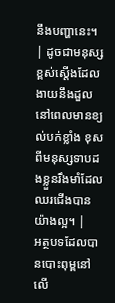នឹងបញ្ហានេះ។ | ដូចជាមនុស្សខ្ពស់ស្តើងដែលងាយនឹងដួលនៅពេលមានខ្យល់បក់ខ្លាំង ខុសពីមនុស្សទាបដងខ្លួនរឹងមាំដែលឈរជើងបានយ៉ាងល្អ។ |
អត្ថបទដែលបានបោះពុម្ពនៅលើ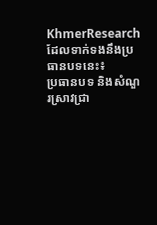KhmerResearch ដែលទាក់ទងនឹងប្រធានបទនេះ៖
ប្រធានបទ និងសំណួរស្រាវជ្រា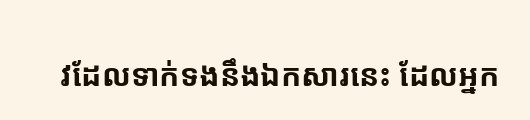វដែលទាក់ទងនឹងឯកសារនេះ ដែលអ្នក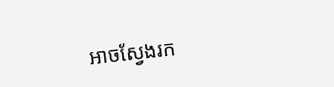អាចស្វែងរក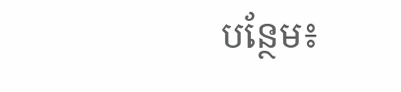បន្ថែម៖